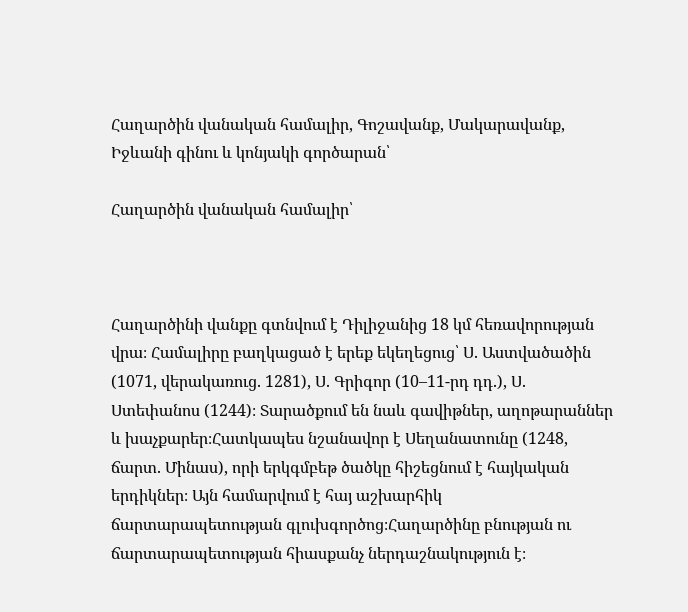Հաղարծին վանական համալիր, Գոշավանք, Մակարավանք, Իջևանի գինու և կոնյակի գործարան՝

Հաղարծին վանական համալիր՝



Հաղարծինի վանքը գտնվում է Դիլիջանից 18 կմ հեռավորության վրա։ Համալիրը բաղկացած է երեք եկեղեցուց՝ Ս. Աստվածածին (1071, վերակառուց. 1281), Ս. Գրիգոր (10–11-րդ դդ.), Ս. Ստեփանոս (1244)։ Տարածքում են նաև գավիթներ, աղոթարաններ և խաչքարեր։Հատկապես նշանավոր է Սեղանատունը (1248, ճարտ. Մինաս), որի երկգմբեթ ծածկը հիշեցնում է հայկական երդիկներ։ Այն համարվում է հայ աշխարհիկ ճարտարապետության գլուխգործոց։Հաղարծինը բնության ու ճարտարապետության հիասքանչ ներդաշնակություն է։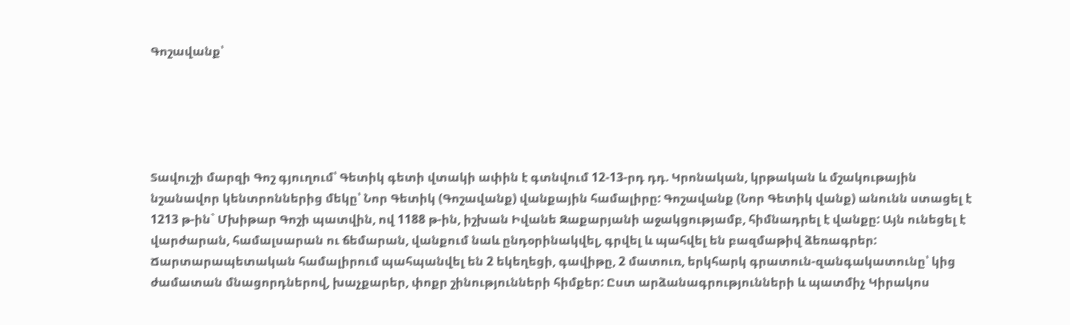Գոշավանք՝





Տավուշի մարզի Գոշ գյուղում՝ Գետիկ գետի վտակի ափին է գտնվում 12-13-րդ դդ. Կրոնական, կրթական և մշակութային նշանավոր կենտրոններից մեկը՝ Նոր Գետիկ (Գոշավանք) վանքային համալիրը: Գոշավանք (Նոր Գետիկ վանք) անունն ստացել է 1213 թ-ին` Մխիթար Գոշի պատվին, ով 1188 թ-ին, իշխան Իվանե Զաքարյանի աջակցությամբ, հիմնադրել է վանքը: Այն ունեցել է վարժարան, համալսարան ու ճեմարան, վանքում նաև ընդօրինակվել, գրվել և պահվել են բազմաթիվ ձեռագրեր:
Ճարտարապետական համալիրում պահպանվել են 2 եկեղեցի, գավիթը, 2 մատուռ, երկհարկ գրատուն-զանգակատունը՝ կից ժամատան մնացորդներով, խաչքարեր, փոքր շինությունների հիմքեր: Ըստ արձանագրությունների և պատմիչ Կիրակոս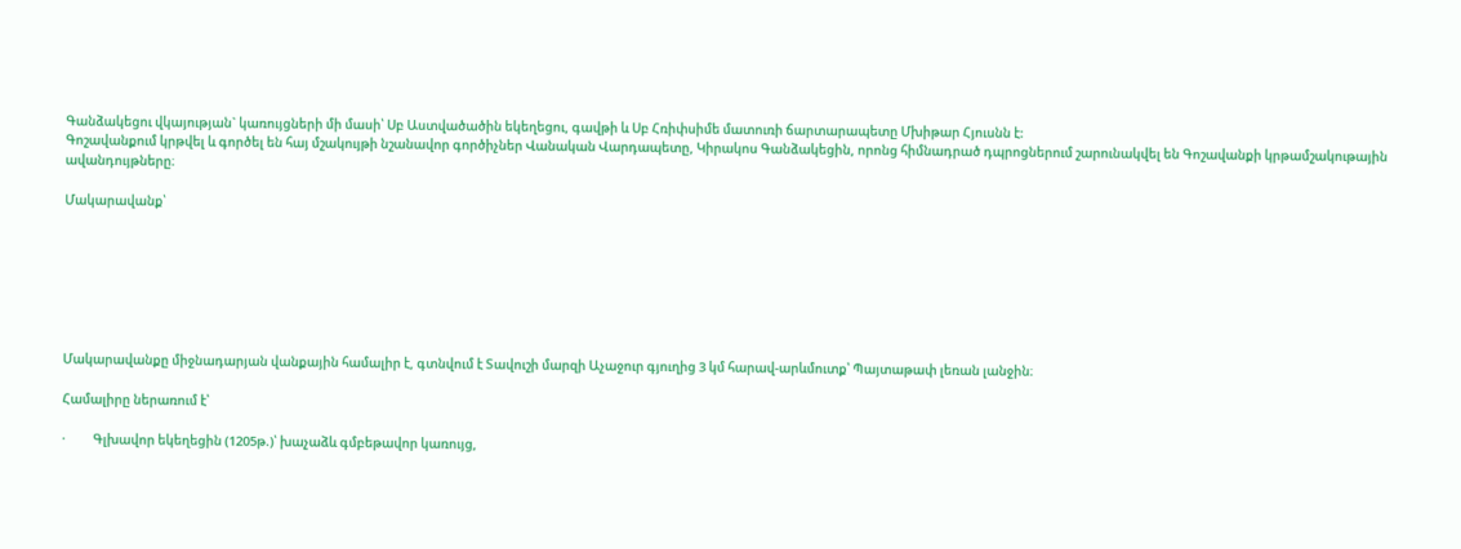Գանձակեցու վկայության` կառույցների մի մասի՝ Սբ Աստվածածին եկեղեցու, գավթի և Սբ Հռիփսիմե մատուռի ճարտարապետը Մխիթար Հյուսնն է:
Գոշավանքում կրթվել և գործել են հայ մշակույթի նշանավոր գործիչներ Վանական Վարդապետը, Կիրակոս Գանձակեցին, որոնց հիմնադրած դպրոցներում շարունակվել են Գոշավանքի կրթամշակութային ավանդույթները։

Մակարավանք՝







Մակարավանքը միջնադարյան վանքային համալիր է, գտնվում է Տավուշի մարզի Աչաջուր գյուղից 3 կմ հարավ-արևմուտք՝ Պայտաթափ լեռան լանջին։

Համալիրը ներառում է՝

·         Գլխավոր եկեղեցին (1205թ.)՝ խաչաձև գմբեթավոր կառույց,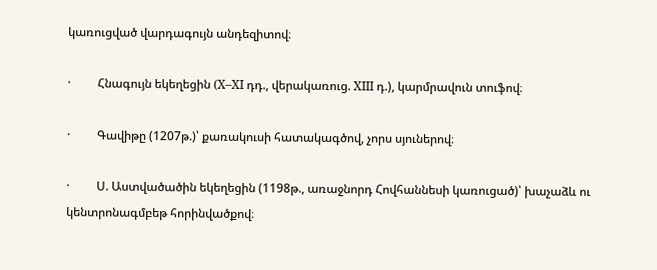կառուցված վարդագույն անդեզիտով։

·         Հնագույն եկեղեցին (X–XI դդ., վերակառուց. XIII դ.), կարմրավուն տուֆով։

·         Գավիթը (1207թ.)՝ քառակուսի հատակագծով, չորս սյուներով։

·         Ս. Աստվածածին եկեղեցին (1198թ., առաջնորդ Հովհաննեսի կառուցած)՝ խաչաձև ու կենտրոնագմբեթ հորինվածքով։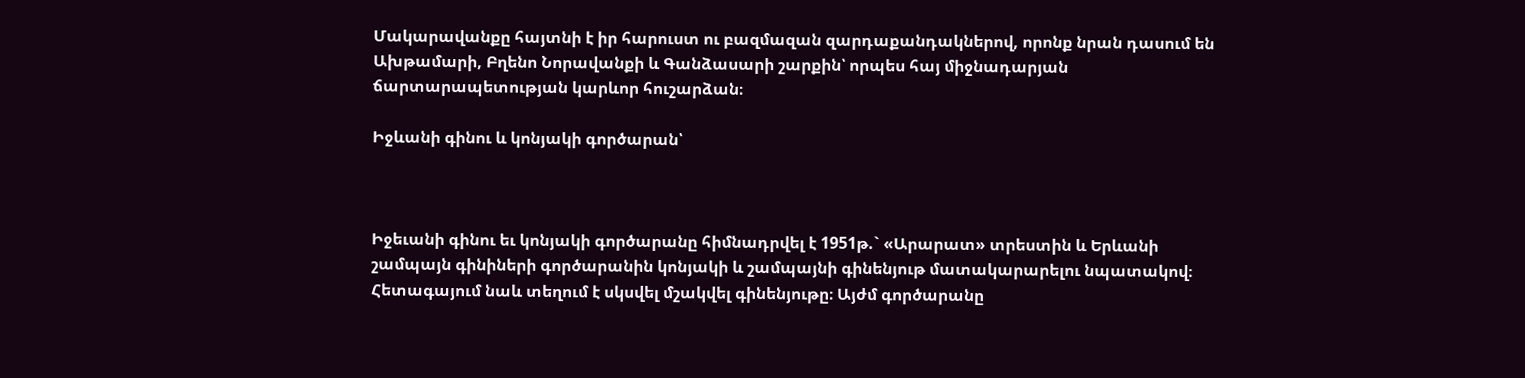Մակարավանքը հայտնի է իր հարուստ ու բազմազան զարդաքանդակներով, որոնք նրան դասում են Ախթամարի, Բղենո Նորավանքի և Գանձասարի շարքին՝ որպես հայ միջնադարյան ճարտարապետության կարևոր հուշարձան։

Իջևանի գինու և կոնյակի գործարան՝



Իջեւանի գինու եւ կոնյակի գործարանը հիմնադրվել է 1951թ.` «Արարատ» տրեստին և Երևանի շամպայն գինիների գործարանին կոնյակի և շամպայնի գինենյութ մատակարարելու նպատակով։ Հետագայում նաև տեղում է սկսվել մշակվել գինենյութը։ Այժմ գործարանը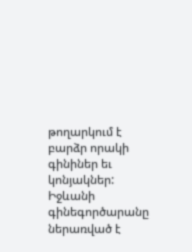թողարկում է բարձր որակի գինիներ եւ կոնյակներ: Իջևանի գինեգործարանը ներառված է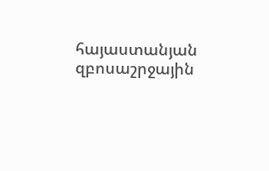հայաստանյան զբոսաշրջային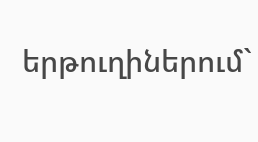երթուղիներում`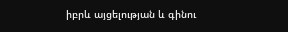իբրև այցելության և գինու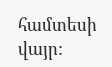համտեսի վայր: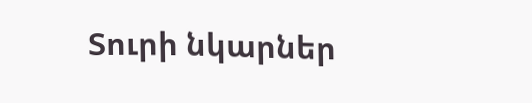Տուրի նկարներ